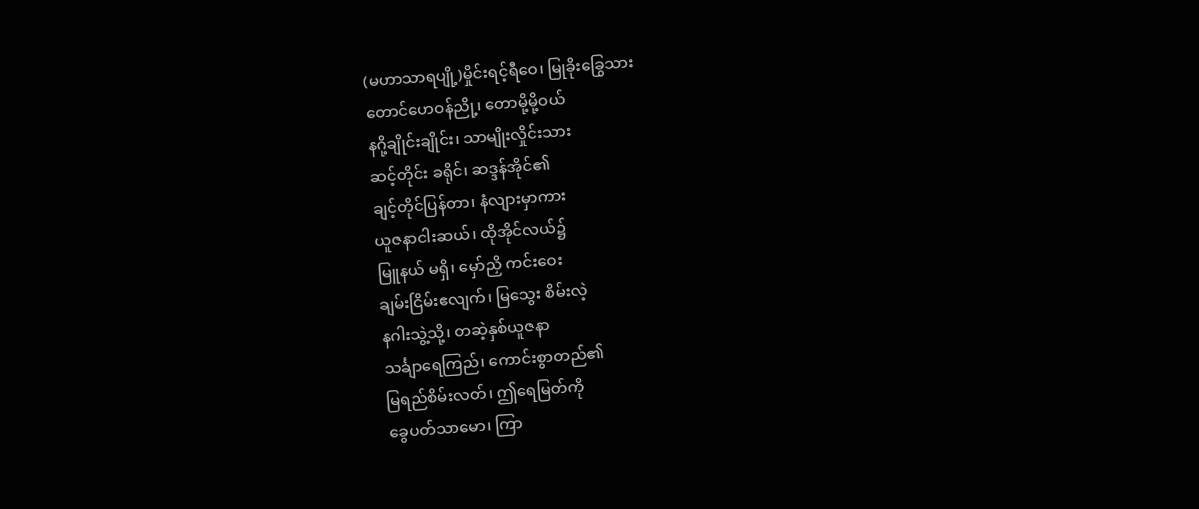(မဟာသာရပျို့)မှိုင်းရင့်ရီဝေ၊ မြုခိုးခြွေသား
တောင်ဟေဝန်ညို့၊ တောမို့မို့ဝယ်
နဂို့ချိုင်းချိုင်း၊ သာမျိုးလှိုင်းသား
ဆင့်တိုင်း ခရိုင်၊ ဆဒ္ဒန်အိုင်၏
ချင့်တိုင်ပြန်တာ၊ နံလျားမှာကား
ယူဇနာငါးဆယ်၊ ထိုအိုင်လယ်၌
မြူနယ် မရှိ၊ မှော်ညှိ ကင်းဝေး
ချမ်းငြိမ်းဧလျက်၊ မြသွေး စိမ်းလဲ့
နဂါးသွဲ့သို့၊ တဆဲ့နှစ်ယူဇနာ
သင်္ချာရေကြည်၊ ကောင်းစွာတည်၏
မြရည်စိမ်းလတ်၊ ဤရေမြတ်ကို
ခွေပတ်သာမော၊ ကြာ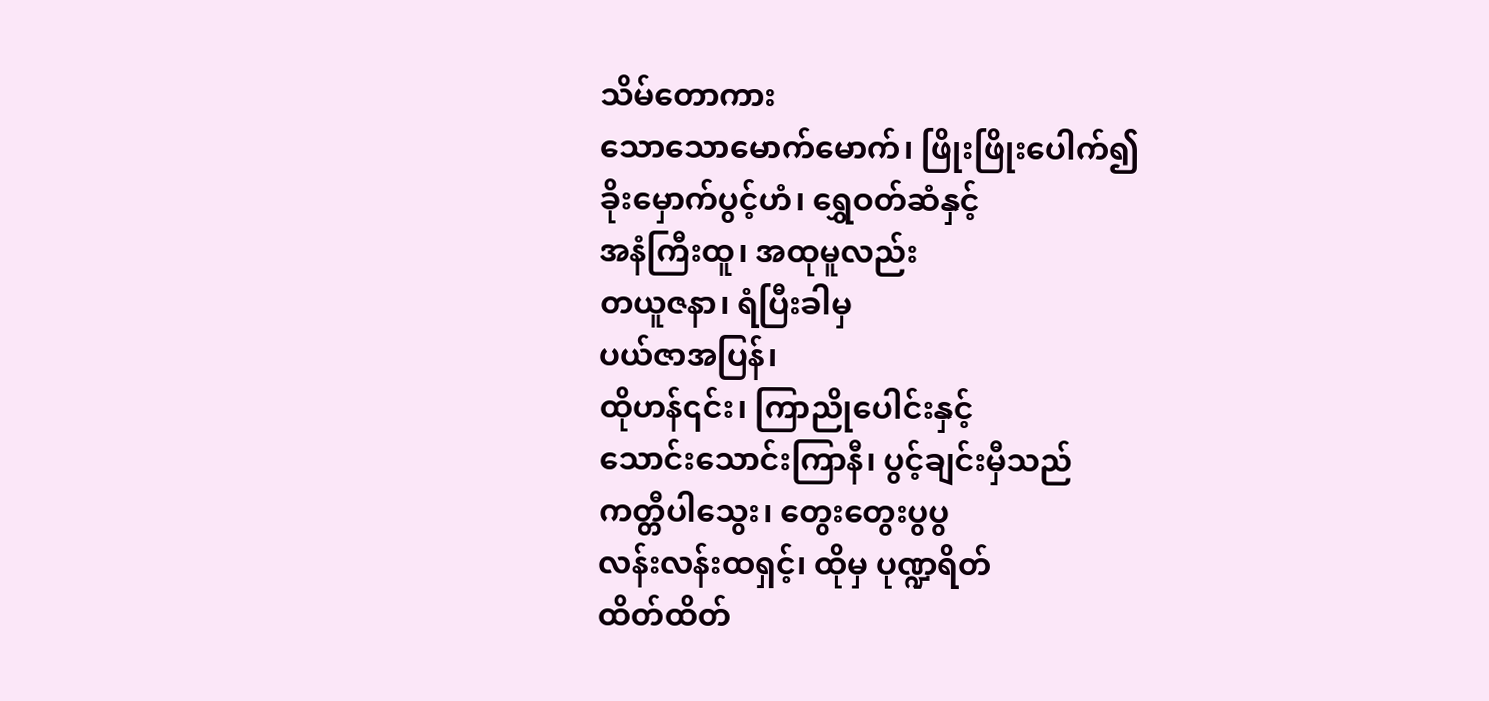သိမ်တောကား
သောသောမောက်မောက်၊ ဖြိုးဖြိုးပေါက်၍
ခိုးမှောက်ပွင့်ဟံ၊ ရွှေဝတ်ဆံနှင့်
အနံကြီးထူ၊ အထုမူလည်း
တယူဇနာ၊ ရံပြီးခါမှ
ပယ်ဇာအပြန်၊
ထိုဟန်၎င်း၊ ကြာညိုပေါင်းနှင့်
သောင်းသောင်းကြာနီ၊ ပွင့်ချင်းမှီသည်
ကတ္တီပါသွေး၊ တွေးတွေးပွပွ
လန်းလန်းထရှင့်၊ ထိုမှ ပုဏ္ဍရိတ်
ထိတ်ထိတ်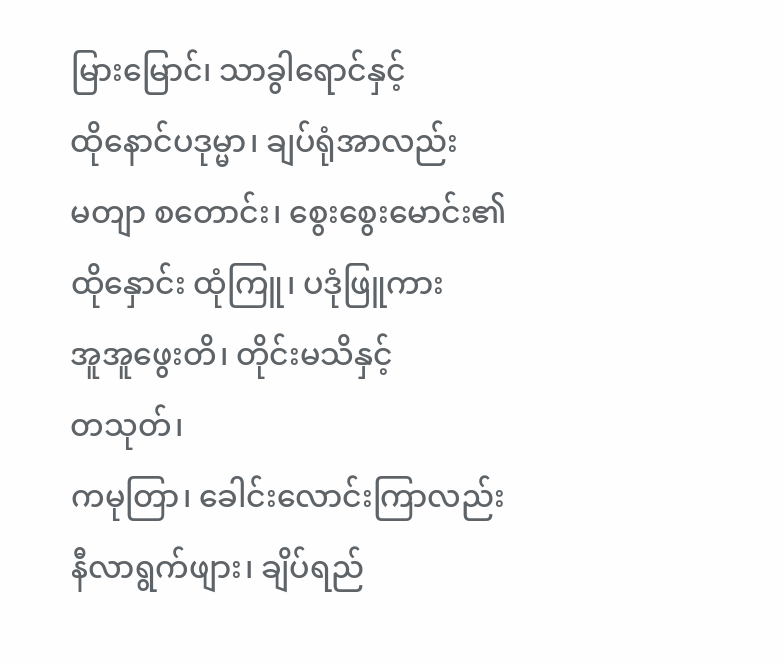မြားမြောင်၊ သာခွါရောင်နှင့်
ထိုနောင်ပဒုမ္မာ၊ ချပ်ရုံအာလည်း
မတျာ စတောင်း၊ စွေးစွေးမောင်း၏
ထိုနှောင်း ထုံကြူ၊ ပဒုံဖြူကား
အူအူဖွေးတိ၊ တိုင်းမသိနှင့်
တသုတ်၊
ကမုတြာ၊ ခေါင်းလောင်းကြာလည်း
နီလာရွက်ဖျား၊ ချိပ်ရည်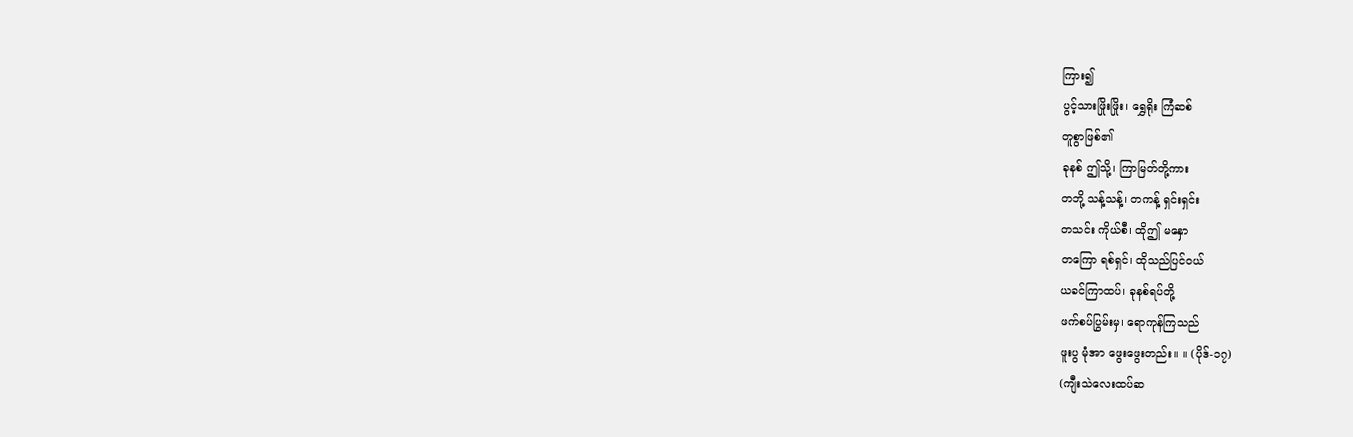ကြား၍
ပွင့်သားဖြိုးဖြိုး၊ ရွှေရိုး ကြံဆစ်
တူစွာဖြစ်၏
ခုနစ် ဤသို့၊ ကြာမြတ်တို့ကား
တဘို့ သန့်သန့်၊ တကန့် ရှင်းရှင်း
တသင်း ကိုယ်စီ၊ ထိုဤ မနှော
တကြော ရစ်ရှင်၊ ထိုသည်ပြင်ဝယ်
ယခင်ကြာထပ်၊ ခုနစ်ရပ်တို့
ဖက်စပ်ပြွမ်းမှ၊ ရောကုန်ကြသည်
ဖူးပွ မုံအာ ဖွေးဖွေးတည်း။ ။ (ပိုဒ်-၁၇)
(ကျီးသဲလေးထပ်ဆ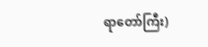ရာတော်ကြီး)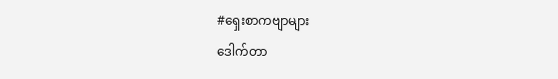#ရှေးစာကဗျာများ
ဒေါက်တာ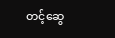တင့်ဆွေ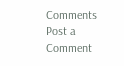Comments
Post a Comment